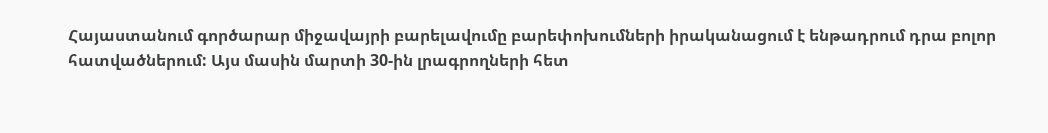Հայաստանում գործարար միջավայրի բարելավումը բարեփոխումների իրականացում է ենթադրում դրա բոլոր հատվածներում: Այս մասին մարտի 30-ին լրագրողների հետ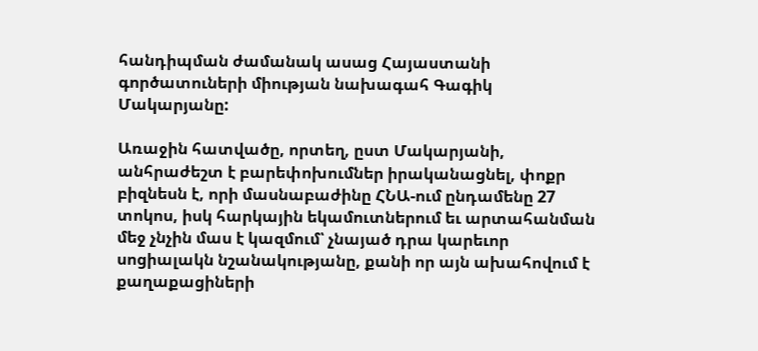հանդիպման ժամանակ ասաց Հայաստանի գործատուների միության նախագահ Գագիկ Մակարյանը:

Առաջին հատվածը, որտեղ, ըստ Մակարյանի, անհրաժեշտ է բարեփոխումներ իրականացնել, փոքր բիզնեսն է, որի մասնաբաժինը ՀՆԱ-ում ընդամենը 27 տոկոս, իսկ հարկային եկամուտներում եւ արտահանման մեջ չնչին մաս է կազմում՝ չնայած դրա կարեւոր սոցիալակն նշանակությանը, քանի որ այն ախահովում է քաղաքացիների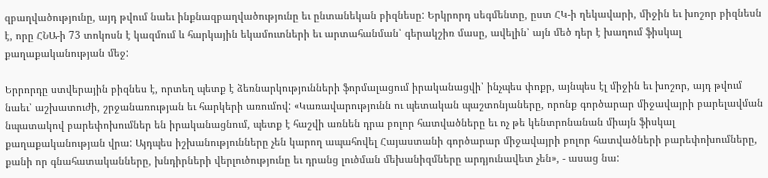զբաղվածությունը, այդ թվում նաեւ ինքնազբաղվածությունը եւ ընտանեկան բիզնեսը: Երկրորդ սեգմենտը, ըստ ՀԿ-ի ղեկավարի, միջին եւ խոշոր բիզնեսն է, որը ՀՆԱ-ի 73 տոկոսն է կազմում և հարկային եկամուտների եւ արտահանման՝ գերակշիռ մասը, ավելին՝ այն մեծ դեր է խաղում ֆիսկալ քաղաքականության մեջ:

Երրորդը ստվերային բիզնես է, որտեղ պետք է ձեռնարկությունների ֆորմալացում իրականացվի՝ ինչպես փոքր, այնպես էլ միջին եւ խոշոր, այդ թվում նաեւ՝ աշխատուժի, շրջանառության եւ հարկերի առումով: «Կառավարությունն ու պետական պաշտոնյաները, որոնք գործարար միջավայրի բարելավման նպատակով բարեփոխումներ են իրականացնում, պետք է հաշվի առնեն դրա բոլոր հատվածները եւ ոչ թե կենտրոնանան միայն ֆիսկալ քաղաքականության վրա: Այդպես իշխանությունները չեն կարող ապահովել Հայաստանի գործարար միջավայրի բոլոր հատվածների բարեփոխումները, քանի որ գնահատականները, խնդիրների վերլուծությունը եւ դրանց լուծման մեխանիզմները արդյունավետ չեն», - ասաց նա: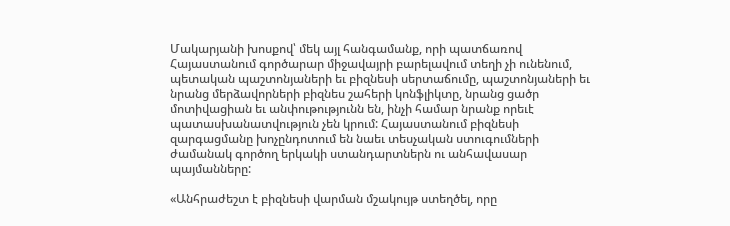Մակարյանի խոսքով՝ մեկ այլ հանգամանք, որի պատճառով Հայաստանում գործարար միջավայրի բարելավում տեղի չի ունենում, պետական պաշտոնյաների եւ բիզնեսի սերտաճումը, պաշտոնյաների եւ նրանց մերձավորների բիզնես շահերի կոնֆլիկտը, նրանց ցածր մոտիվացիան եւ անփութությունն են, ինչի համար նրանք որեւէ պատասխանատվություն չեն կրում: Հայաստանում բիզնեսի զարգացմանը խոչընդոտում են նաեւ տեսչական ստուգումների ժամանակ գործող երկակի ստանդարտներն ու անհավասար պայմանները:

«Անհրաժեշտ է բիզնեսի վարման մշակույթ ստեղծել, որը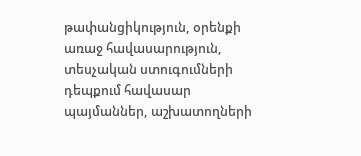թափանցիկություն, օրենքի առաջ հավասարություն, տեսչական ստուգումների դեպքում հավասար պայմաններ, աշխատողների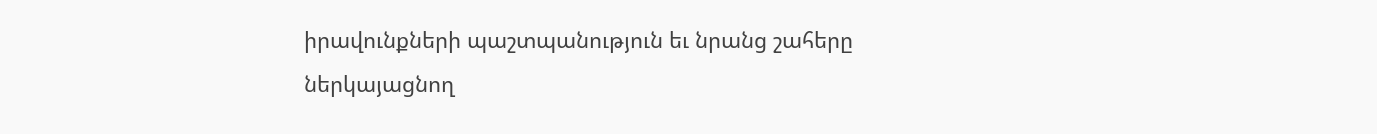իրավունքների պաշտպանություն եւ նրանց շահերը ներկայացնող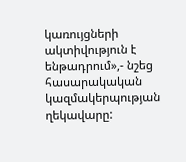կառույցների ակտիվություն է ենթադրում»,- նշեց հասարակական կազմակերպության ղեկավարը: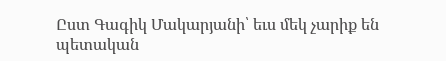Ըստ Գագիկ Մակարյանի՝ եւս մեկ չարիք են պետական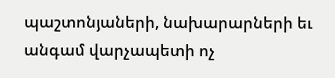պաշտոնյաների, նախարարների եւ անգամ վարչապետի ոչ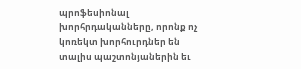պրոֆեսիոնալ խորհրդականները, որոնք ոչ կոռեկտ խորհուրդներ են տալիս պաշտոնյաներին եւ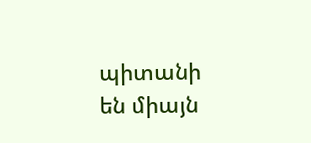պիտանի են միայն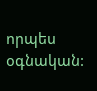որպես օգնական: